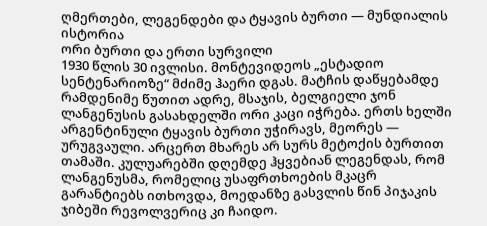ღმერთები, ლეგენდები და ტყავის ბურთი — მუნდიალის ისტორია
ორი ბურთი და ერთი სურვილი
1930 წლის 30 ივლისი. მონტევიდეოს „ესტადიო სენტენარიოზე“ მძიმე ჰაერი დგას. მატჩის დაწყებამდე რამდენიმე წუთით ადრე, მსაჯის, ბელგიელი ჯონ ლანგენუსის გასახდელში ორი კაცი იჭრება. ერთს ხელში არგენტინული ტყავის ბურთი უჭირავს, მეორეს — ურუგვაული. არცერთ მხარეს არ სურს მეტოქის ბურთით თამაში. კულუარებში დღემდე ჰყვებიან ლეგენდას, რომ ლანგენუსმა, რომელიც უსაფრთხოების მკაცრ გარანტიებს ითხოვდა, მოედანზე გასვლის წინ პიჯაკის ჯიბეში რევოლვერიც კი ჩაიდო.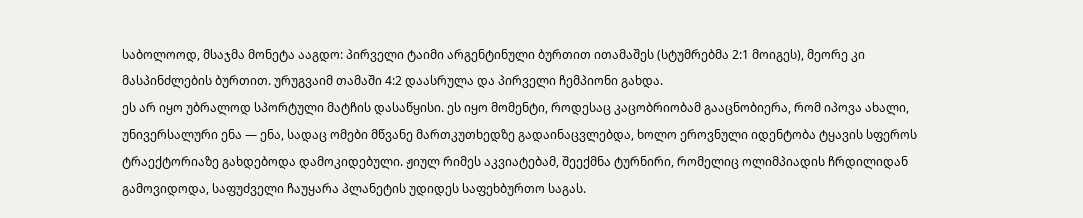საბოლოოდ, მსაჯმა მონეტა ააგდო: პირველი ტაიმი არგენტინული ბურთით ითამაშეს (სტუმრებმა 2:1 მოიგეს), მეორე კი მასპინძლების ბურთით. ურუგვაიმ თამაში 4:2 დაასრულა და პირველი ჩემპიონი გახდა.
ეს არ იყო უბრალოდ სპორტული მატჩის დასაწყისი. ეს იყო მომენტი, როდესაც კაცობრიობამ გააცნობიერა, რომ იპოვა ახალი, უნივერსალური ენა — ენა, სადაც ომები მწვანე მართკუთხედზე გადაინაცვლებდა, ხოლო ეროვნული იდენტობა ტყავის სფეროს ტრაექტორიაზე გახდებოდა დამოკიდებული. ჟიულ რიმეს აკვიატებამ, შეექმნა ტურნირი, რომელიც ოლიმპიადის ჩრდილიდან გამოვიდოდა, საფუძველი ჩაუყარა პლანეტის უდიდეს საფეხბურთო საგას.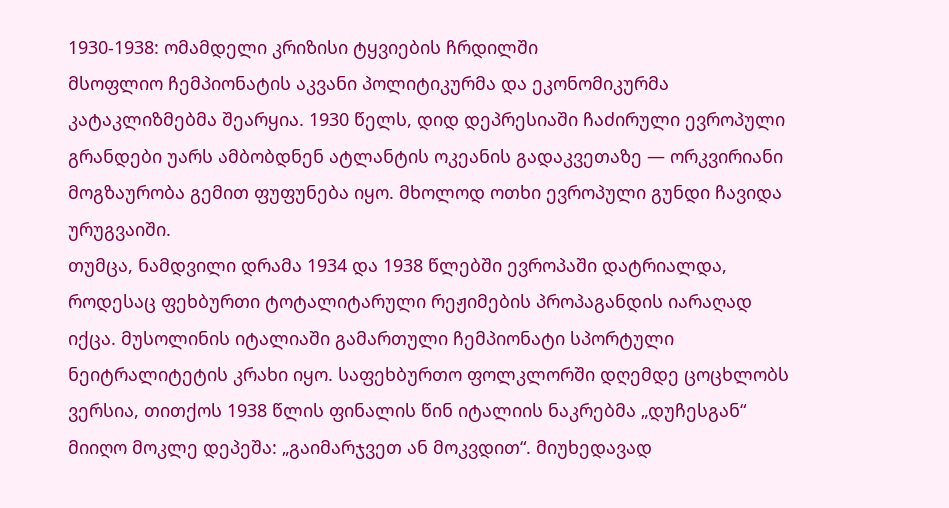1930-1938: ომამდელი კრიზისი ტყვიების ჩრდილში
მსოფლიო ჩემპიონატის აკვანი პოლიტიკურმა და ეკონომიკურმა კატაკლიზმებმა შეარყია. 1930 წელს, დიდ დეპრესიაში ჩაძირული ევროპული გრანდები უარს ამბობდნენ ატლანტის ოკეანის გადაკვეთაზე — ორკვირიანი მოგზაურობა გემით ფუფუნება იყო. მხოლოდ ოთხი ევროპული გუნდი ჩავიდა ურუგვაიში.
თუმცა, ნამდვილი დრამა 1934 და 1938 წლებში ევროპაში დატრიალდა, როდესაც ფეხბურთი ტოტალიტარული რეჟიმების პროპაგანდის იარაღად იქცა. მუსოლინის იტალიაში გამართული ჩემპიონატი სპორტული ნეიტრალიტეტის კრახი იყო. საფეხბურთო ფოლკლორში დღემდე ცოცხლობს ვერსია, თითქოს 1938 წლის ფინალის წინ იტალიის ნაკრებმა „დუჩესგან“ მიიღო მოკლე დეპეშა: „გაიმარჯვეთ ან მოკვდით“. მიუხედავად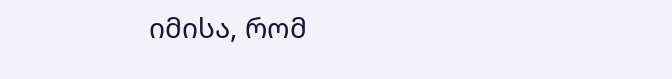იმისა, რომ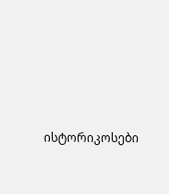ისტორიკოსები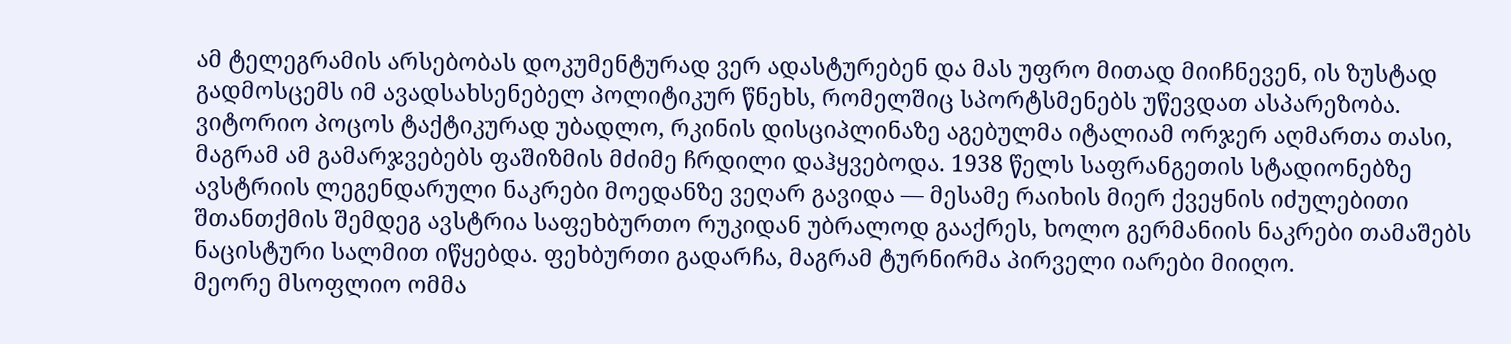ამ ტელეგრამის არსებობას დოკუმენტურად ვერ ადასტურებენ და მას უფრო მითად მიიჩნევენ, ის ზუსტად გადმოსცემს იმ ავადსახსენებელ პოლიტიკურ წნეხს, რომელშიც სპორტსმენებს უწევდათ ასპარეზობა.
ვიტორიო პოცოს ტაქტიკურად უბადლო, რკინის დისციპლინაზე აგებულმა იტალიამ ორჯერ აღმართა თასი, მაგრამ ამ გამარჯვებებს ფაშიზმის მძიმე ჩრდილი დაჰყვებოდა. 1938 წელს საფრანგეთის სტადიონებზე ავსტრიის ლეგენდარული ნაკრები მოედანზე ვეღარ გავიდა — მესამე რაიხის მიერ ქვეყნის იძულებითი შთანთქმის შემდეგ ავსტრია საფეხბურთო რუკიდან უბრალოდ გააქრეს, ხოლო გერმანიის ნაკრები თამაშებს ნაცისტური სალმით იწყებდა. ფეხბურთი გადარჩა, მაგრამ ტურნირმა პირველი იარები მიიღო.
მეორე მსოფლიო ომმა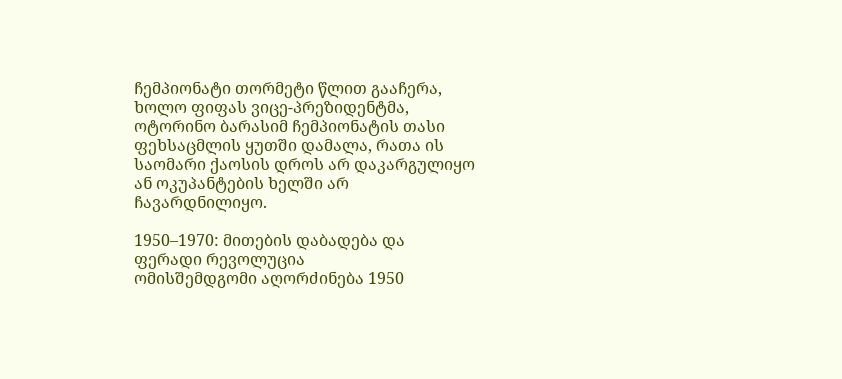ჩემპიონატი თორმეტი წლით გააჩერა, ხოლო ფიფას ვიცე-პრეზიდენტმა, ოტორინო ბარასიმ ჩემპიონატის თასი ფეხსაცმლის ყუთში დამალა, რათა ის საომარი ქაოსის დროს არ დაკარგულიყო ან ოკუპანტების ხელში არ ჩავარდნილიყო.

1950–1970: მითების დაბადება და ფერადი რევოლუცია
ომისშემდგომი აღორძინება 1950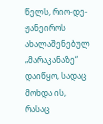წელს, რიო-დე-ჟანეიროს ახალაშენებულ „მარაკანაზე“ დაიწყო, სადაც მოხდა ის, რასაც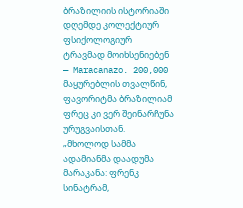ბრაზილიის ისტორიაში დღემდე კოლექტიურ ფსიქოლოგიურ ტრავმად მოიხსენიებენ — Maracanazo. 200,000 მაყურებლის თვალწინ, ფავორიტმა ბრაზილიამ ფრეც კი ვერ შეინარჩუნა ურუგვაისთან.
„მხოლოდ სამმა ადამიანმა დაადუმა მარაკანა: ფრენკ სინატრამ,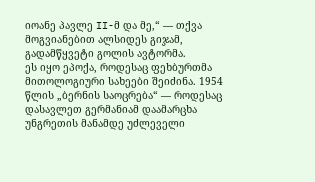იოანე პავლე II-მ და მე,“ — თქვა მოგვიანებით ალსიდეს გიჯამ, გადამწყვეტი გოლის ავტორმა.
ეს იყო ეპოქა, როდესაც ფეხბურთმა მითოლოგიური სახეები შეიძინა. 1954 წლის „ბერნის საოცრება“ — როდესაც დასავლეთ გერმანიამ დაამარცხა უნგრეთის მანამდე უძლეველი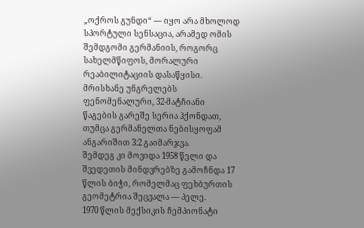„ოქროს გუნდი“ — იყო არა მხოლოდ სპორტული სენსაცია, არამედ ომის შემდგომი გერმანიის, როგორც სახელმწიფოს, მორალური რეაბილიტაციის დასაწყისი. მრისხანე უნგრელებს ფენომენალური, 32-მატჩიანი წაგების გარეშე სერია ჰქონდათ, თუმცა გერმანელთა ნებისყოფამ ანგარიშით 3:2 გაიმარჯვა.
შემდეგ კი მოვიდა 1958 წელი და შვედეთის მინდვრებზე გამოჩნდა 17 წლის ბიჭი, რომელმაც ფეხბურთის გეომეტრია შეცვალა — პელე.
1970 წლის მექსიკის ჩემპიონატი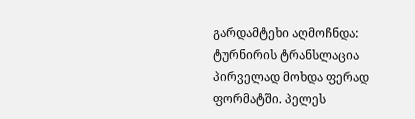გარდამტეხი აღმოჩნდა: ტურნირის ტრანსლაცია პირველად მოხდა ფერად ფორმატში. პელეს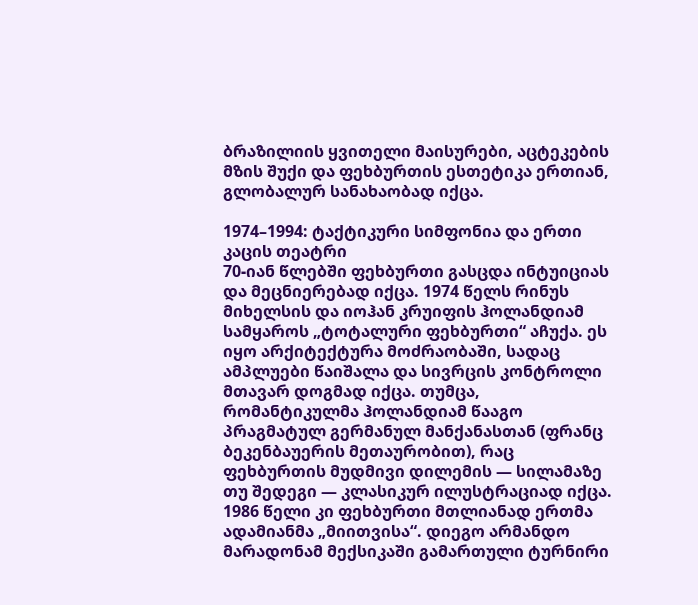ბრაზილიის ყვითელი მაისურები, აცტეკების მზის შუქი და ფეხბურთის ესთეტიკა ერთიან, გლობალურ სანახაობად იქცა.

1974–1994: ტაქტიკური სიმფონია და ერთი კაცის თეატრი
70-იან წლებში ფეხბურთი გასცდა ინტუიციას და მეცნიერებად იქცა. 1974 წელს რინუს მიხელსის და იოჰან კრუიფის ჰოლანდიამ სამყაროს „ტოტალური ფეხბურთი“ აჩუქა. ეს იყო არქიტექტურა მოძრაობაში, სადაც ამპლუები წაიშალა და სივრცის კონტროლი მთავარ დოგმად იქცა. თუმცა, რომანტიკულმა ჰოლანდიამ წააგო პრაგმატულ გერმანულ მანქანასთან (ფრანც ბეკენბაუერის მეთაურობით), რაც ფეხბურთის მუდმივი დილემის — სილამაზე თუ შედეგი — კლასიკურ ილუსტრაციად იქცა.
1986 წელი კი ფეხბურთი მთლიანად ერთმა ადამიანმა „მიითვისა“. დიეგო არმანდო მარადონამ მექსიკაში გამართული ტურნირი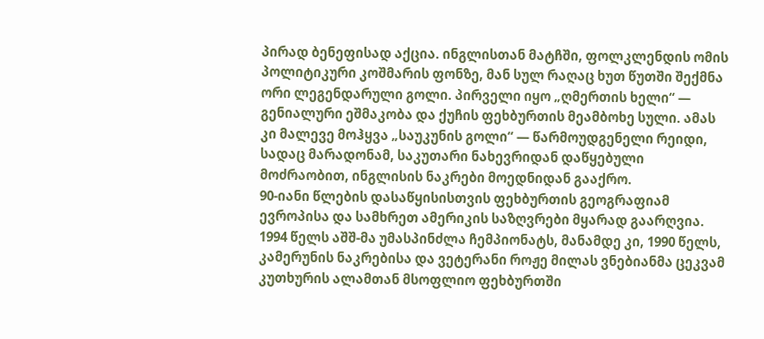პირად ბენეფისად აქცია. ინგლისთან მატჩში, ფოლკლენდის ომის პოლიტიკური კოშმარის ფონზე, მან სულ რაღაც ხუთ წუთში შექმნა ორი ლეგენდარული გოლი. პირველი იყო „ღმერთის ხელი“ — გენიალური ეშმაკობა და ქუჩის ფეხბურთის მეამბოხე სული. ამას კი მალევე მოჰყვა „საუკუნის გოლი“ — წარმოუდგენელი რეიდი, სადაც მარადონამ, საკუთარი ნახევრიდან დაწყებული მოძრაობით, ინგლისის ნაკრები მოედნიდან გააქრო.
90-იანი წლების დასაწყისისთვის ფეხბურთის გეოგრაფიამ ევროპისა და სამხრეთ ამერიკის საზღვრები მყარად გაარღვია. 1994 წელს აშშ-მა უმასპინძლა ჩემპიონატს, მანამდე კი, 1990 წელს, კამერუნის ნაკრებისა და ვეტერანი როჟე მილას ვნებიანმა ცეკვამ კუთხურის ალამთან მსოფლიო ფეხბურთში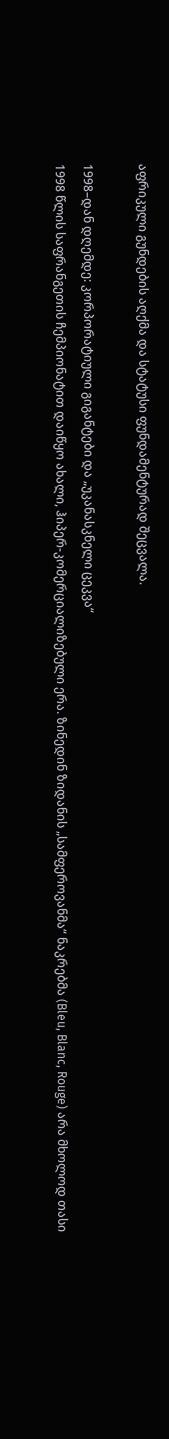აფრიკული გუნდების აღქმა და სტატუსი ფუნდამენტურად შეცვალა.

1998–დან დღემდე: კორპორატიული გიგანტები და „უკანასკნელი ცეკვა“
1998 წლის საფრანგეთის ჩემპიონატით დაიწყო ახალი, ჰიპერ-კომერციალიზებული ერა. ზინედინ ზიდანის „სამფეროვანმა“ ნაკრებმა (Bleu, Blanc, Rouge) არა მხოლოდ თასი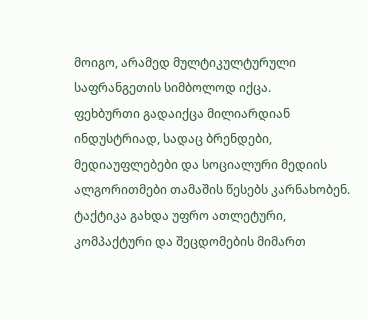მოიგო, არამედ მულტიკულტურული საფრანგეთის სიმბოლოდ იქცა.
ფეხბურთი გადაიქცა მილიარდიან ინდუსტრიად, სადაც ბრენდები, მედიაუფლებები და სოციალური მედიის ალგორითმები თამაშის წესებს კარნახობენ. ტაქტიკა გახდა უფრო ათლეტური, კომპაქტური და შეცდომების მიმართ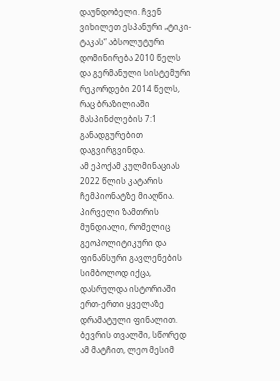დაუნდობელი. ჩვენ ვიხილეთ ესპანური „ტიკი-ტაკას“ აბსოლუტური დომინირება 2010 წელს და გერმანული სისტემური რეკორდები 2014 წელს, რაც ბრაზილიაში მასპინძლების 7:1 განადგურებით დაგვირგვინდა.
ამ ეპოქამ კულმინაციას 2022 წლის კატარის ჩემპიონატზე მიაღწია. პირველი ზამთრის მუნდიალი, რომელიც გეოპოლიტიკური და ფინანსური გავლენების სიმბოლოდ იქცა, დასრულდა ისტორიაში ერთ-ერთი ყველაზე დრამატული ფინალით. ბევრის თვალში, სწორედ ამ მატჩით, ლეო მესიმ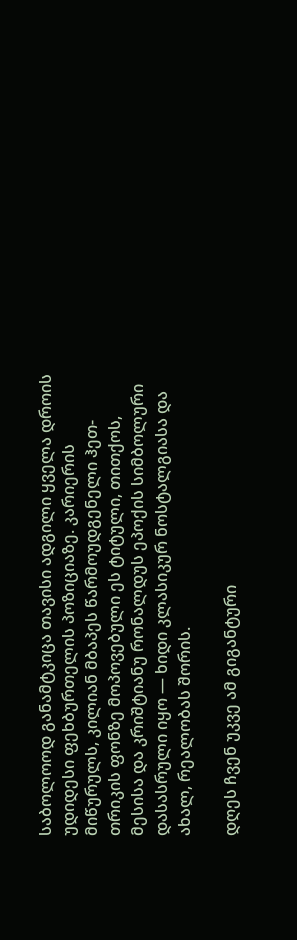საბოლოოდ განამტკიცა თავისი ადგილი ყველა დროის უდიდესი ფეხბურთელის პოზიციაზე. კარიერის მიწურულს, კილიან მბაპეს წარმოუდგენელი ჰეთ-თრიკის ფონზე მოპოვებული ეს ტიტული, თითქოს, მესისა და კრიშტიანუ რონალდუს ეპოქის სიმბოლური დასასრული იყო — ხიდი კლასიკურ ნოსტალგიასა და ახალ, რეალობას შორის.

დღეს ჩვენ უკვე ამ გიგანტური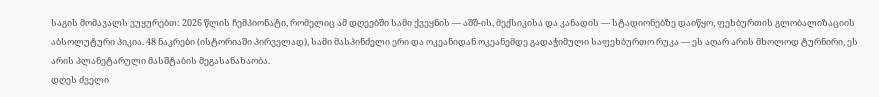საგის მომავალს ვუყურებთ: 2026 წლის ჩემპიონატი, რომელიც ამ დღეებში სამი ქვეყნის — აშშ-ის, მექსიკისა და კანადის — სტადიონებზე დაიწყო, ფეხბურთის გლობალიზაციის აბსოლუტური პიკია. 48 ნაკრები (ისტორიაში პირველად), სამი მასპინძელი ერი და ოკეანიდან ოკეანემდე გადაჭიმული საფეხბურთო რუკა — ეს აღარ არის მხოლოდ ტურნირი, ეს არის პლანეტარული მასშტაბის მეგასანახაობა.
დღეს ძველი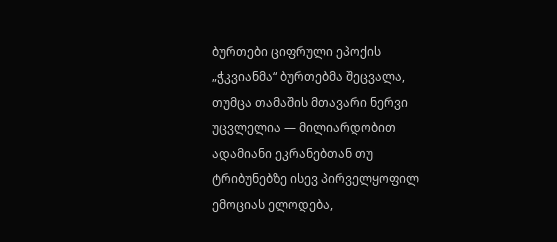ბურთები ციფრული ეპოქის „ჭკვიანმა“ ბურთებმა შეცვალა, თუმცა თამაშის მთავარი ნერვი უცვლელია — მილიარდობით ადამიანი ეკრანებთან თუ ტრიბუნებზე ისევ პირველყოფილ ემოციას ელოდება,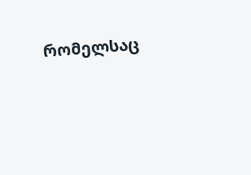რომელსაც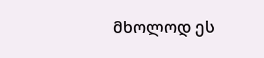მხოლოდ ეს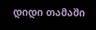დიდი თამაში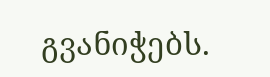გვანიჭებს.